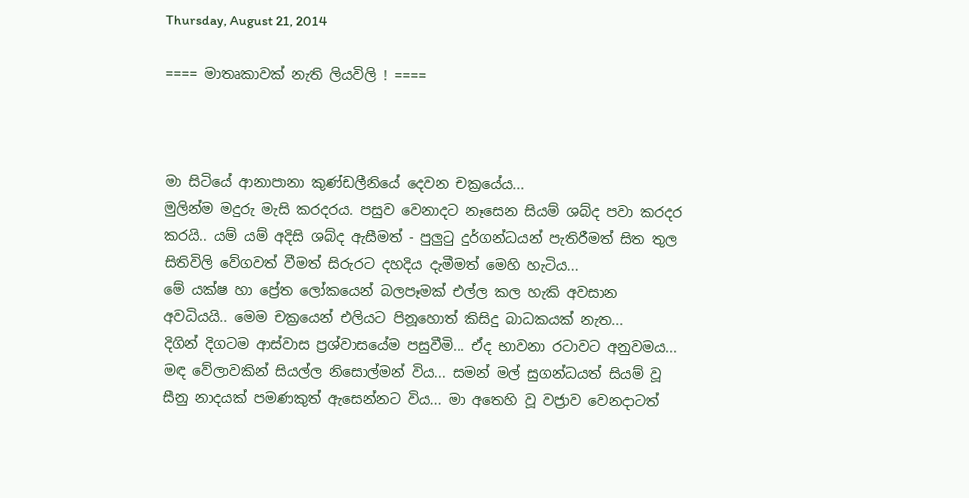Thursday, August 21, 2014

==== මාතෘකාවක් නැති ලියවිලි ! ====



මා සිටියේ ආනාපානා කුණ්ඩලීනියේ දෙවන චක්‍රයේය...
මුලින්ම මදුරු මැසි කරදරය. පසුව වෙනාදට නෑසෙන සියම් ශබ්ද පවා කරදර කරයි.. යම් යම් අදිසි ශබ්ද ඇසීමත් - පුලුටු දුර්ගන්ධයන් පැතිරීමත් සිත තුල සිතිවිලි වේගවත් වීමත් සිරුරට දහදිය දැමීමත් මෙහි හැටිය...
මේ යක්ෂ හා ප්‍රේත ලෝකයෙන් බලපෑමක් එල්ල කල හැකි අවසාන අවධියයි.. මෙම චක්‍රයෙන් එලියට පිනූහොත් කිසිදු බාධකයක් නැත...
දිගින් දිගටම ආස්වාස ප්‍රශ්වාසයේම පසුවීමි... ඒද භාවනා රටාවට අනුවමය...
මඳ වේලාවකින් සියල්ල නිසොල්මන් විය... සමන් මල් සුගන්ධයත් සියම් වූ සීනු නාදයක් පමණකුත් ඇසෙන්නට විය... මා අතෙහි වූ වජ්‍රාව වෙනදාටත්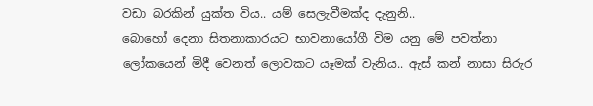වඩා බරකින් යුක්ත විය.. යම් සෙලැවීමක්ද දැනුනි..
බොහෝ දෙනා සිතනාකාරයට භාවනා‍යෝගී විම යනු මේ පවත්නා ලෝකයෙන් මිදී වෙනත් ලොවකට යෑමක් වැනිය.. ඇස් කන් නාසා සිරුර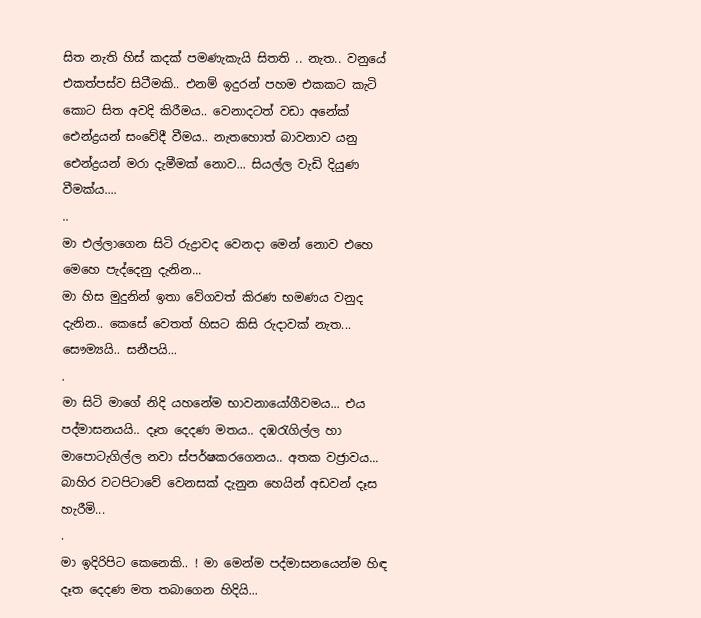සිත නැති හිස් කදක් පමණැකැයි සිතති .. නැත.. වනුයේ එකත්පස්ව සිටීමකි.. එනම් ඉදුරන් පහම එකකට කැටි කොට සිත අවදි කිරීමය.. වෙනාදටත් වඩා අනේක් ඓන්ද්‍රයන් සංවේදී වීමය.. නැතහොත් බාවනාව යනු ඓන්ද්‍රයන් මරා දැමීමක් නොව... සියල්ල වැඩි දියුණ වීමක්ය....
..
මා එල්ලාගෙන සිටි රුද්‍රාවද වෙනදා මෙන් නොව එහෙ මෙහෙ පැද්දෙනු දැනින...
මා හිස මුදුනින් ඉතා වේගවත් කිරණ භමණය වනුද දැනින.. කෙසේ වෙතත් හිසට කිසි රුදාවක් නැත... සෞම්‍යයි.. සනීපයි...
.
මා සිටි‍ මාගේ නිදි යහනේම භාවනායෝගීවමය... එය පද්මාසනයයි.. දෑත දෙදණ මතය.. දඹරැගිල්ල හා මාපොටැගිල්ල නවා ස්පර්ෂකරගෙනය.. අතක වජ්‍රාවය...
බාහිර වටපිටාවේ වෙනසක් දැනුන හෙයින් අඩවන් දෑස හැරීමි...
.
මා ඉදිරිපිට කෙනෙකි‍‍.. ! මා මෙන්ම පද්මාසනයෙන්ම හිඳ දෑත දෙදණ මත තබාගෙන හිදියි...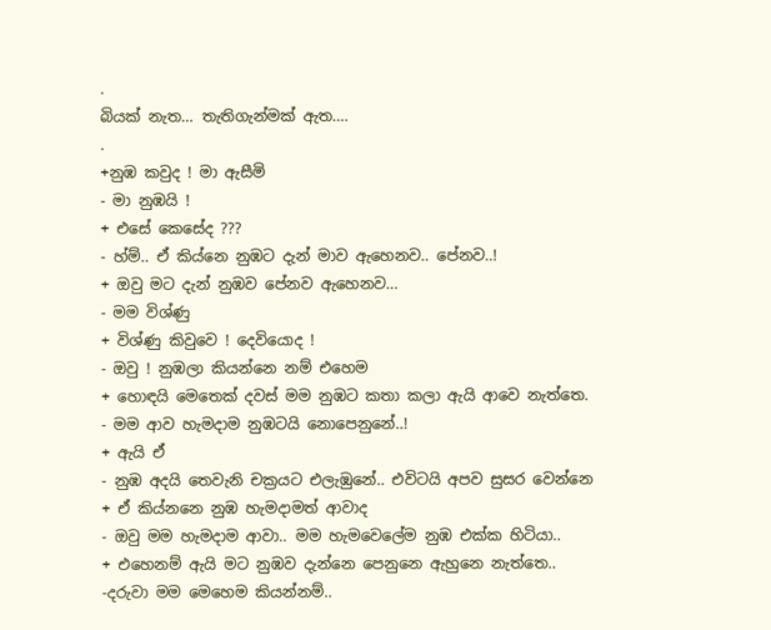.
බියක් නැත... තැතිගැන්මක් ඇත....
.
+නුඹ කවුද ! මා ඇසීමි
- මා නුඹයි !
+ එසේ කෙසේද ???
- හ්ම්.. ඒ කිය්නෙ නුඹට දැන් මාව ඇහෙනව.. පේනව..!
+ ඔවු මට දැන් නුඹව පේනව ඇහෙනව...
- මම විශ්ණු
+ විශ්ණු කිවුවෙ ! දෙවියොද !
- ඔවු ! නුඹලා කියන්නෙ නම් එහෙම
+ හොඳයි මෙතෙක් දවස් මම නුඹට කතා කලා ඇයි ආවෙ නැත්තෙ.
- මම ආව හැමදාම නුඹටයි නොපෙනුනේ..!
+ ඇයි ඒ
- නුඹ අදයි තෙවැනි චක්‍රයට එලැඹුනේ.. එවිටයි අපව සුසර වෙන්නෙ
+ ඒ කිය්නනෙ නුඹ හැමදාමත් ආවාද
- ඔවු මම හැමදාම ආවා.. මම හැමවෙලේම නුඹ එක්ක හිටියා..
+ එහෙනම් ඇයි මට නුඹව දැන්නෙ පෙනුනෙ ඇහුනෙ නැත්තෙ..
-දරුවා මම මෙහෙම කියන්නම්..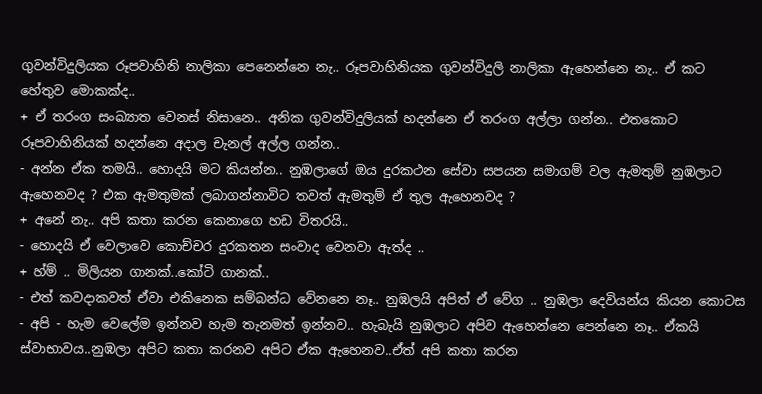ගුවන්විදුලියක රූපවාහිනි නාලිකා පෙනෙන්නෙ නැ.. රූපවාහිනියක ගුවන්විදුලි නාලිකා ඇහෙන්නෙ නැ.. ඒ කට හේතුව මොකක්ද..
+ ඒ තරංග සංඛ්‍යාත වෙනස් නිසානෙ.. අනික ගුවන්විදුලියක් හදන්නෙ ඒ තරංග අල්ලා ගන්න.. එතකොට රූපවාහිනියක් හදන්නෙ අදාල චැනල් අල්ල ගන්න..
- අන්න ඒක තමයි.. හොදයි මට කියන්න.. නුඹලාගේ ඔය දුරකථන සේවා සපයන සමාගම් වල ඇමතුම් නුඹලාට ඇහෙනවද ? එක ඇමතුමක් ලබාගන්නාවිට තවත් ඇමතුම් ඒ තුල ඇහෙනවද ?
+ අනේ නැ.. අපි කතා කරන කෙනාගෙ හඩ විතරයි..
- හොදයි ඒ වෙලාවෙ කොච්චර දුරකතන සංවාද වෙනවා ඇත්ද ..
+ හ්ම් .. මිලියන ගානක්..කෝටි ගානක්..
- එත් කවදාකවත් ඒවා එකිනෙක සම්බන්ධ වේනනෙ නෑ.. නුඹලයි අපිත් ඒ ව‍ේග .. නුඹලා දෙවියන්ය කියන කොටස - අපි - හැම වෙලේම ඉන්නව හැම තැනමත් ඉන්නව.. හැබැයි නුඹලාට අපිව ඇහෙන්නෙ පෙන්නෙ නෑ.. ඒකයි ස්වාභාවය..නුඹලා අපිට කතා කරනව අපිට ඒක ඇහෙනව..ඒත් අපි කතා කරන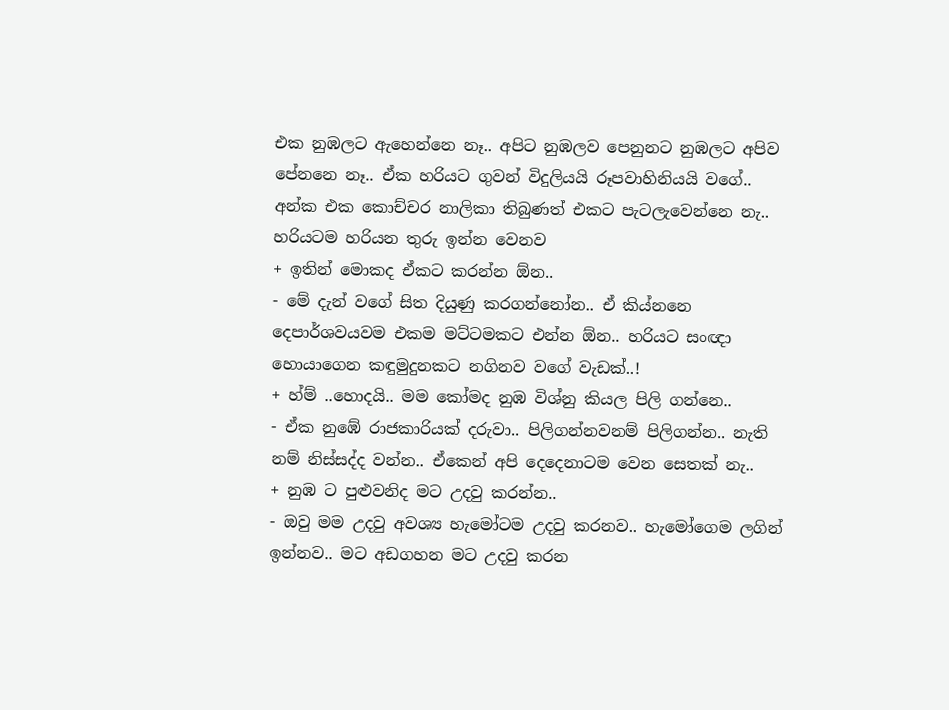එක නුඹලට ඇහෙන්නෙ නෑ.. අපිට නුඹලව පෙනුනට නුඹලට අපිව පේනනෙ නෑ.. ඒක හරියට ගුවන් විදුලියයි රූපවාහිනියයි වගේ.. අන්ක එක කොච්චර නාලිකා තිබුණත් එකට පැටලැවෙන්නෙ නැ.. හරියටම හරියන තුරු ඉන්න වෙනව
+ ඉතින් මොකද ඒකට කරන්න ඕන..
- මේ දැන් වගේ සිත දියුණු කරගන්නෝන.. ඒ කිය්නනෙ දෙපාර්ශවයවම එකම මට්ටමකට එන්න ඕන.. හරියට සංඥා හොයාගෙන කඳුමුදුනකට නගිනව වගේ වැඩක්..!
+ හ්ම් ..හොදයි.. මම කෝමද නුඹ විශ්නු කියල පිලි ගන්නෙ..
- ඒක නුඹේ රාජකාරියක් දරුවා.. පිලිගන්නවනම් පිලිගන්න.. නැති නම් නිස්සද්ද වන්න.. ඒකෙන් අපි දෙදෙනාටම වෙන සෙතක් නැ..
+ නුඹ ට පුළුවනිද මට උදවු කරන්න..
- ඔවු මම උදවු අවශ්‍ය හැමෝටම උදවු කරනව.. හැම‍ෝගෙම ලගින් ඉන්නව.. මට අඩගහන මට උදවු කරන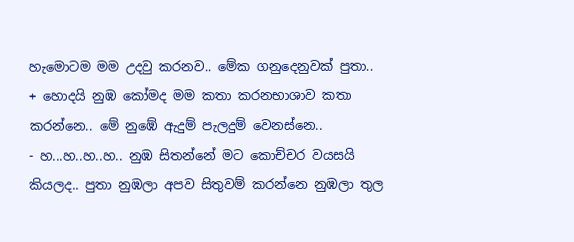හැ‍මොටම මම උදවු කරනව.. මේක ගනුදෙනුවක් පුතා..
+ හොදයි නුඹ කෝමද මම කතා කරනභාශාව කතා කරන්නෙ.. මේ නුඹේ ඇදුම් පැලදුම් වෙනස්නෙ..
- හ...හ..හ..හ.. නුඹ සිතන්නේ මට කොච්චර වයසයි කියලද.. පුතා නුඹලා අපව සිතුවම් කරන්නෙ නුඹලා තුල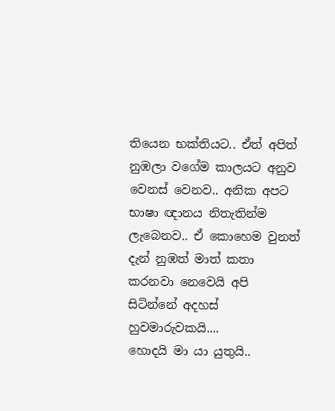තියෙන භක්තියට.. ඒත් අපිත් නුඹලා වගේම කාලයට අනුව වෙනස් වෙනව.. අනික අපට භාෂා ඥානය නිතැතින්ම ලැබෙනව.. ඒ කොහෙම වුනත් දැන් නුඹත් මාත් කතා කරනවා නෙවෙයි අපි සිටින්නේ අදහස් හුවමාරුවකයි....
හොදයි මා යා යුතුයි..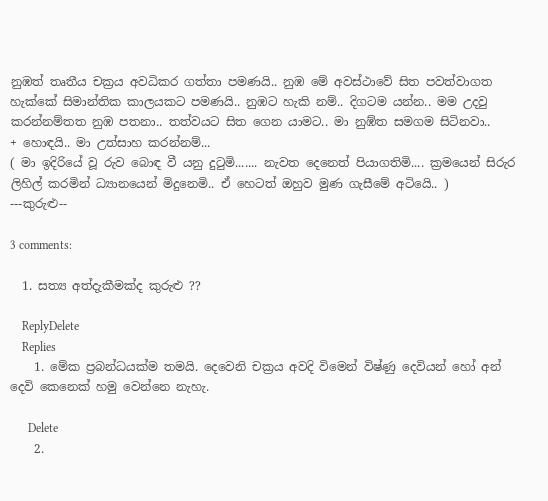නුඹත් ‍තෘතීය චක්‍රය අවධිකර ගත්තා පමණයි.. නුඹ මේ අවස්ථාවේ සිත පවත්වාගත හැක්කේ සිමාන්තික කාලයකට පමණයි.. නුඹට හැකි නම්.. දිගටම යන්න.. මම උදවු කරන්නම්තත නුඹ පතනා.. තත්වයට සිත ගෙන යාමට.. මා නුඹ්ත සමගම සිටිනවා..
+ හොඳයි.. මා උත්සාහ කරන්නම්...
( මා ඉදිරියේ වූ රුව බොඳ වී යනු දුටුමි....... නැවත දෙනෙත් පියාගතිමි.... ක්‍රමයෙන් සිරුර ලිහිල් කරමින් ධ්‍යානයෙන් මිදුනෙමි.. ඒ හෙටත් ඔහුව මුණ ගැසීමේ අටියෙි.. )
---කුරුළු--

3 comments:

  1. සත්‍ය අත්දැකීමක්ද කුරුළු ??

    ReplyDelete
    Replies
    1. මේක ප්‍රබන්ධයක්ම තමයි. දෙවෙනි චක්‍රය අවදි විමෙන් විෂ්ණු දෙවියන් හෝ අන් දෙවි කෙනෙක් හමු වෙන්නෙ නැහැ.

      Delete
    2.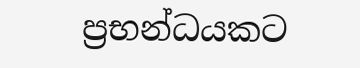ප්‍රභන්ධයකට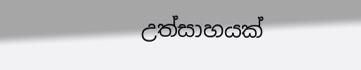උත්සාහයක්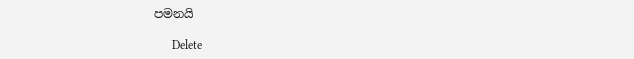පමනයි

      Delete